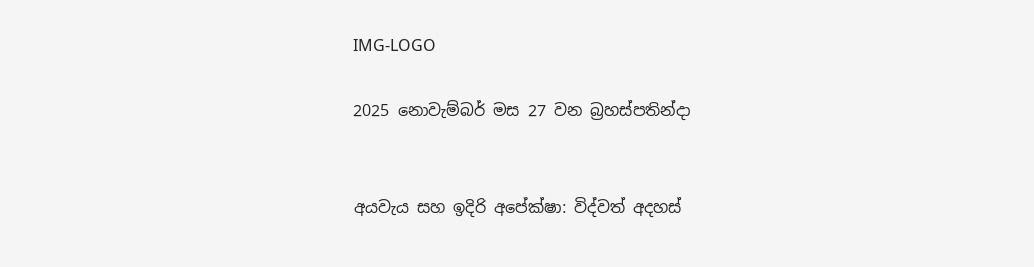IMG-LOGO

2025 නොවැම්බර් මස 27 වන බ්‍රහස්පතින්දා


අයවැය සහ ඉදිරි අපේක්ෂා: විද්වත් අදහස්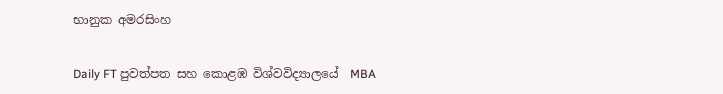භානුක අමරසිංහ


Daily FT පුවත්පත සහ කොළඹ විශ්වවිද්‍යාලයේ  MBA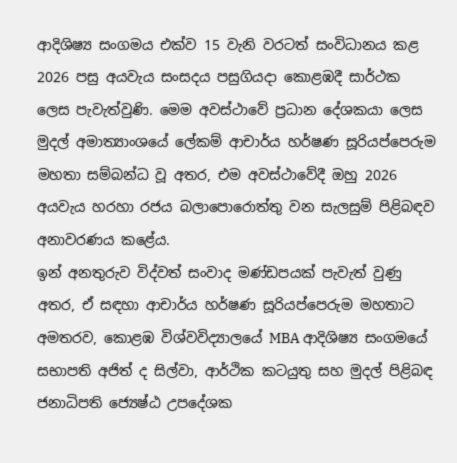ආදිශිෂ්‍ය සංගමය එක්ව 15 වැනි වරටත් සංවිධානය කළ 2026 පසු අයවැය සංසදය පසුගියදා කොළඹදී සාර්ථක ලෙස පැවැත්වුණි. මෙම අවස්ථාවේ ප්‍රධාන දේශකයා ලෙස මුදල් අමාත්‍යාංශයේ ලේකම් ආචාර්ය හර්ෂණ සූරියප්පෙරුම මහතා සම්බන්ධ වූ අතර, එම අවස්ථාවේදී ඔහු 2026 අයවැය හරහා රජය බලාපොරොත්තු වන සැලසුම් පිළිබඳව අනාවරණය කළේය.
ඉන් අනතුරුව විද්වත් සංවාද මණ්ඩපයක් පැවැත් වුණු අතර, ඒ සඳහා ආචාර්ය හර්ෂණ සූරියප්පෙරුම මහතාට අමතරව, කොළඹ විශ්වවිද්‍යාලයේ MBA ආදිශිෂ්‍ය සංගමයේ සභාපති අජිත් ද සිල්වා, ආර්ථික කටයුතු සහ මුදල් පිළිබඳ ජනාධිපති ජ්‍යෙෂ්ඨ උපදේශක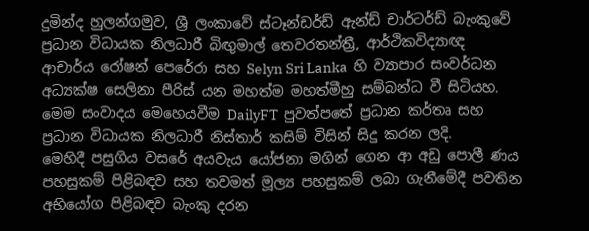දුමින්ද හුලන්ගමුව, ශ්‍රී ලංකාවේ ස්ටෑන්ඩර්ඩ් ඇන්ඩ් චාර්ටර්ඩ් බැංකුවේ ප්‍රධාන විධායක නිලධාරී බිඟු‍මාල් තෙවරතන්ත්‍රී, ආර්ථිකවිද්‍යාඥ ආචාර්ය රෝෂන් පෙරේරා සහ Selyn Sri Lanka  හි ව්‍යාපාර සංවර්ධන අධ්‍යක්ෂ සෙලිනා පීරිස් යන මහත්ම මහත්මීහු සම්බන්ධ වී සිටියහ. මෙම සංවාදය මෙහෙයවීම DailyFT  පුවත්පතේ ප්‍රධාන කර්තෘ සහ ප්‍රධාන විධායක නිලධාරී නිස්තාර් කසිම් විසින් සිදු කරන ලදි.
මෙහිදී පසුගිය වසරේ අයවැය යෝජනා මගින් ගෙන ආ අඩු පොලී ණය පහසුකම් පිළිබඳව සහ තවමත් මූල්‍ය පහසුකම් ලබා ගැනීමේදී පවතින අභියෝග පිළිබඳව බැංකු දරන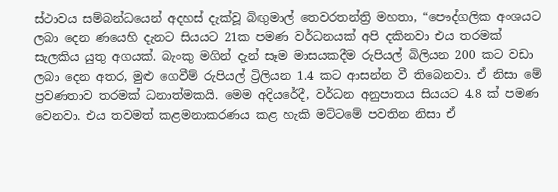ස්ථාවය සම්බන්ධයෙන් අදහස් දැක්වූ බිඟු‍මාල් තෙවරතන්ත්‍රි මහතා, “පෞද්ගලික අංශයට ලබා දෙන ණයෙහි දැනට සියයට 21ක පමණ වර්ධනයක් අපි දකිනවා එය තරමක් සැලකිය යුතු අගයක්. බැංකු මගින් දැන් සෑම මාසයකදීම රුපියල් බිලියන 200 කට වඩා ලබා දෙන අතර, මුළු ගෙවීම් රුපියල් ට්‍රිලියන 1.4 කට ආසන්න වී තිබෙනවා. ඒ නිසා මේ ප්‍රවණතාව තරමක් ධනාත්මකයි. මෙම අදියරේදී, වර්ධන අනුපාතය සියයට 4.8 ක් පමණ වෙනවා. එය තවමත් කළමනාකරණය කළ හැකි මට්ටමේ පවතින නිසා ඒ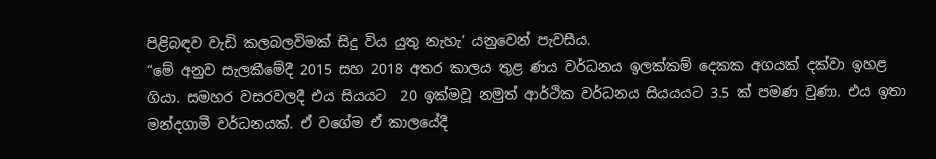පිළිබඳව වැඩි කලබලවිමක් සිදු විය යුතු නැහැ’ යනුවෙන් පැවසීය.
“මේ අනුව සැලකීමේදී 2015 සහ 2018 අතර කාලය තුළ ණය වර්ධනය ඉලක්කම් දෙකක අගයක් දක්වා ඉහළ ගියා. සමහර වසරවලදී එය සියයට  20 ඉක්මවූ නමුත් ආර්ථික වර්ධනය සියයයට 3.5 ක් පමණ වුණා. එය ඉතා මන්දගාමී වර්ධනයක්. ඒ වගේම ඒ කාලයේදී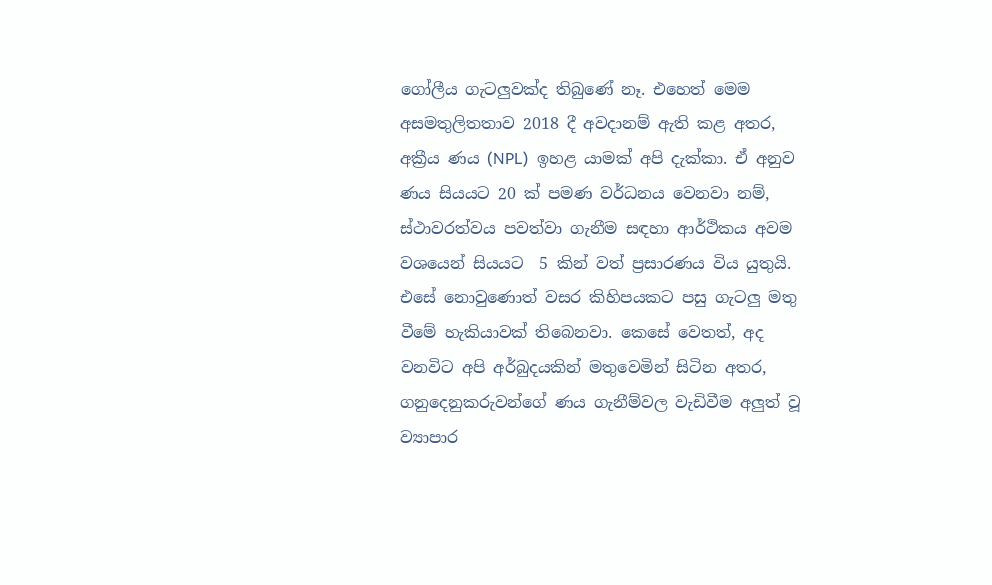ගෝලීය ගැටලු‍වක්ද තිබුණේ නෑ. එහෙත් මෙම අසමතුලිතතාව 2018 දී අවදානම් ඇති කළ අතර, අක්‍රීය ණය (NPL)  ඉහළ යාමක් අපි දැක්කා. ඒ අනුව ණය සියයට 20 ක් පමණ වර්ධනය වෙනවා නම්, ස්ථාවරත්වය පවත්වා ගැනීම සඳහා ආර්ථිකය අවම වශයෙන් සියයට  5 කින් වත් ප්‍රසාරණය විය යුතුයි. එසේ නොවුණොත් වසර කිහිපයකට පසු ගැටලු‍ මතු වීමේ හැකියාවක් තිබෙනවා. කෙසේ වෙතත්, අද වනවිට අපි අර්බුදයකින් මතුවෙමින් සිටින අතර, ගනුදෙනුකරුවන්ගේ ණය ගැනීම්වල වැඩිවීම අලු‍ත් වූ ව්‍යාපාර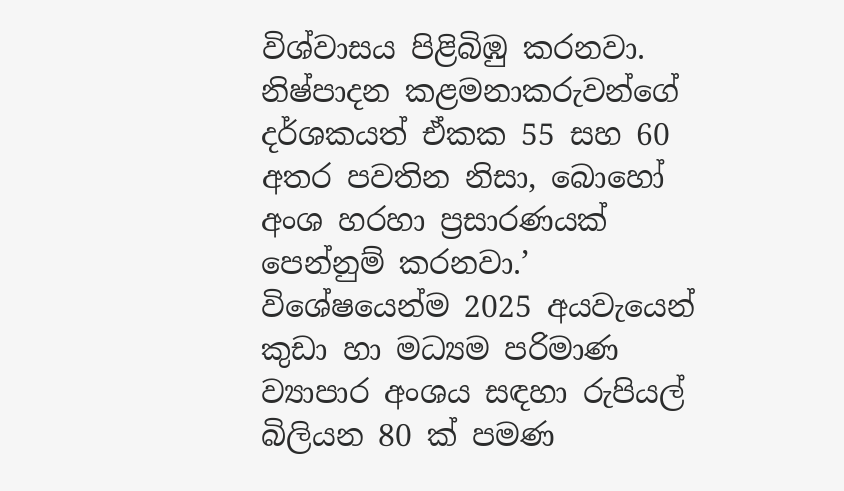විශ්වාසය පිළිබිඹු කරනවා. නිෂ්පාදන කළමනාකරුවන්ගේ දර්ශකයත් ඒකක 55 සහ 60 අතර පවතින නිසා, බොහෝ අංශ හරහා ප්‍රසාරණයක් පෙන්නුම් කරනවා.’
විශේෂයෙන්ම 2025 අයවැයෙන් කුඩා හා මධ්‍යම පරිමාණ ව්‍යාපාර අංශය සඳහා රුපියල් බිලියන 80 ක් පමණ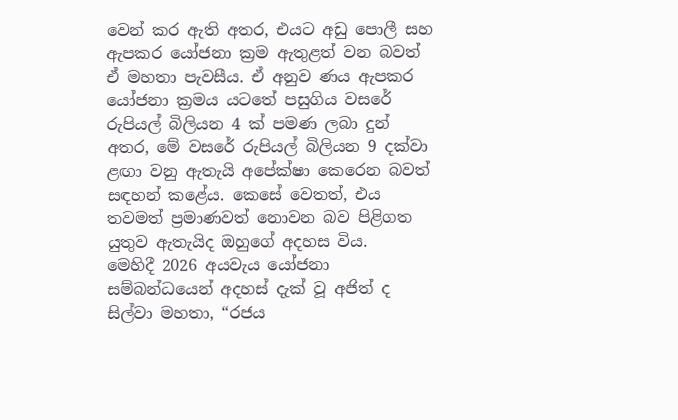වෙන් කර ඇති අතර, එයට අඩු පොලී සහ ඇපකර යෝජනා ක්‍රම ඇතුළත් වන බවත් ඒ මහතා පැවසීය. ඒ අනුව ණය ඇපකර යෝජනා ක්‍රමය යටතේ පසුගිය වසරේ රුපියල් බිලියන 4 ක් පමණ ලබා දුන් අතර, මේ වසරේ රුපියල් බිලියන 9 දක්වා ළඟා වනු ඇතැයි අපේක්ෂා කෙරෙන බවත් සඳහන් කළේය. කෙසේ වෙතත්, එය තවමත් ප්‍රමාණවත් නොවන බව පිළිගත යුතුව ඇතැයිද ඔහුගේ අදහස විය.
මෙහිදී 2026 අයවැය යෝජනා සම්බන්ධයෙන් අදහස් දැක් වූ අජිත් ද සිල්වා මහතා, “රජය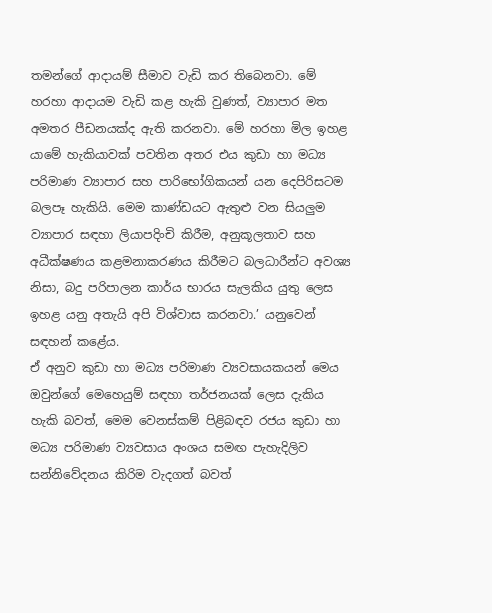තමන්ගේ ආදායම් සීමාව වැඩි කර තිබෙනවා. මේ හරහා ආදායම වැඩි කළ හැකි වුණත්, ව්‍යාපාර මත අමතර පීඩනයක්ද ඇති කරනවා. මේ හරහා මිල ඉහළ යාමේ හැකියාවක් පවතින අතර එය කුඩා හා මධ්‍ය පරිමාණ ව්‍යාපාර සහ පාරිභෝගිකයන් යන දෙපිරිසටම බලපෑ හැකියි. මෙම කාණ්ඩයට ඇතුළු වන සියලු‍ම ව්‍යාපාර සඳහා ලියාපදිංචි කිරීම, අනුකූලතාව සහ අධීක්ෂණය කළමනාකරණය කිරීමට බලධාරීන්ට අවශ්‍ය නිසා, බදු පරිපාලන කාර්ය භාරය සැලකිය යුතු ලෙස ඉහළ යනු අතැයි අපි විශ්වාස කරනවා.’ යනුවෙන් සඳහන් කළේය.
ඒ අනුව කුඩා හා මධ්‍ය පරිමාණ ව්‍යවසායකයන් මෙය ඔවුන්ගේ මෙහෙයුම් සඳහා තර්ජනයක් ලෙස දැකිය හැකි බවත්, මෙම වෙනස්කම් පිළිබඳව රජය කුඩා හා මධ්‍ය පරිමාණ ව්‍යවසාය අංශය සමඟ පැහැදිලිව සන්නිවේදනය කිරිම වැදගත් බවත්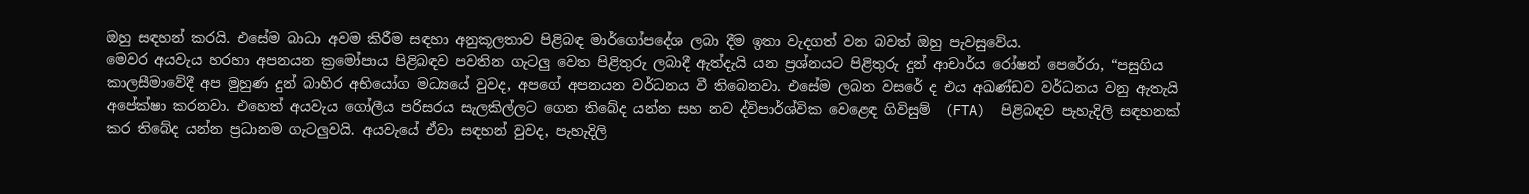ඔහු සඳහන් කරයි. එසේම බාධා අවම කිරීම සඳහා අනුකූලතාව පිළිබඳ මාර්ගෝපදේශ ලබා දීම ඉතා වැදගත් වන බවත් ඔහු පැවසුවේය.
මෙවර අයවැය හරහා අපනයන ක්‍රමෝපාය පිළිබඳව පවතින ගැටලු‍ වෙත පිළිතුරු ලබාදී ඇත්දැයි යන ප්‍රශ්නයට පිළිතුරු දුන් ආචාර්ය රෝෂන් පෙරේරා, “පසුගිය කාලසීමාවේදී අප මුහුණ දුන් බාහිර අභියෝග මධ්‍යයේ වුවද, අපගේ අපනයන වර්ධනය වී තිබෙනවා. එසේම ලබන වසරේ ද එය අඛණ්ඩව වර්ධනය වනු ඇතැයි අපේක්ෂා කරනවා. එහෙත් අයවැය ගෝලීය පරිසරය සැලකිල්ලට ගෙන තිබේද යන්න සහ නව ද්විපාර්ශ්වික වෙළෙඳ ගිවිසුම්  (FTA)  පිළිබඳව පැහැදිලි සඳහනක් කර තිබේද යන්න ප්‍රධානම ගැටලු‍වයි. අයවැයේ ඒවා සඳහන් වුවද, පැහැදිලි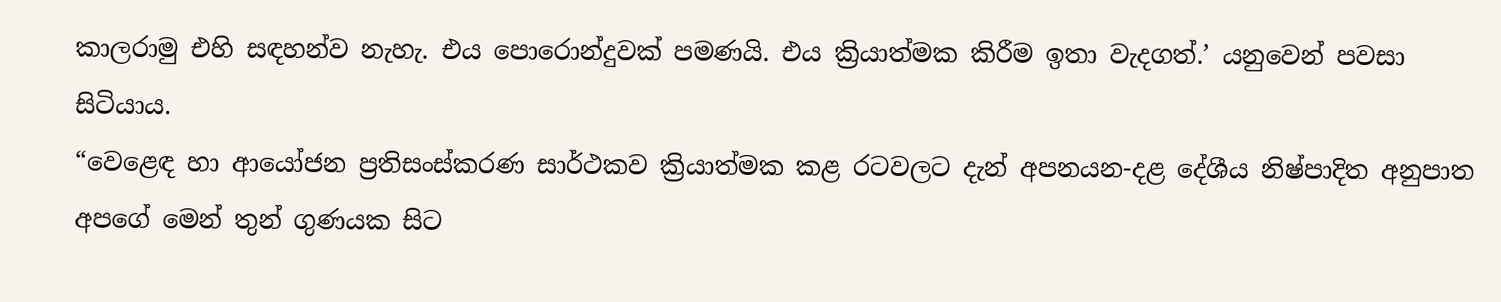කාලරාමු එහි සඳහන්ව නැහැ. එය පොරොන්දුවක් පමණයි. එය ක්‍රියාත්මක කිරීම ඉතා වැදගත්.’ යනුවෙන් පවසා සිටියාය.
“වෙළෙඳ හා ආයෝජන ප්‍රතිසංස්කරණ සාර්ථකව ක්‍රියාත්මක කළ රටවලට දැන් අපනයන-දළ දේශීය නිෂ්පාදිත අනුපාත අපගේ මෙන් තුන් ගුණයක සිට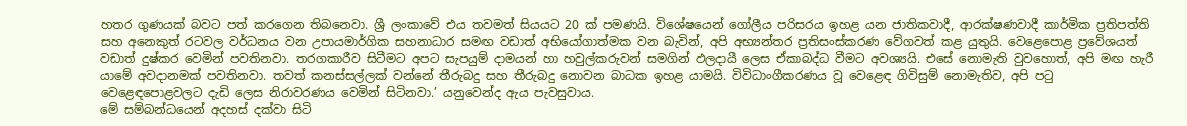හතර ගුණයක් බවට පත් කරගෙන තිබනෙවා. ශ්‍රී ලංකාවේ එය තවමත් සියයට 20 ක් පමණයි. විශේෂයෙන් ගෝලීය පරිසරය ඉහළ යන ජාතිකවාදී, ආරක්ෂණවාදී කාර්මික ප්‍රතිපත්ති සහ අනෙකුත් රටවල වර්ධනය වන උපායමාර්ගික සහනාධාර සමඟ වඩාත් අභියෝගාත්මක වන බැවින්, අපි අභ්‍යන්තර ප්‍රතිසංස්කරණ වේගවත් කළ යුතුයි. වෙළෙපොළ ප්‍රවේශයත් වඩාත් දුෂ්කර වෙමින් පවතිනවා. තරගකාරීව සිටීමට අපට සැපයුම් දාමයන් හා හවුල්කරුවන් සමගින් ඵලදායී ලෙස ඒකාබද්ධ වීමට අවශ්‍යයි. එසේ නොමැති වුවහොත්, අපි මඟ හැරී යාමේ අවදානමක් පවතිනවා. තවත් කනස්සල්ලක් වන්නේ තීරුබදු සහ තීරුබදු නොවන බාධක ඉහළ යාමයි. විවිධාංගීකරණය වූ වෙළෙඳ ගිවිසුම් නොමැතිව, අපි පටු වෙළෙඳපොළවලට දැඩි ලෙස නිරාවරණය වෙමින් සිටිනවා.’ යනුවෙන්ද ඇය පැවසුවාය.
මේ සම්බන්ධයෙන් අදහස් දක්වා සිටි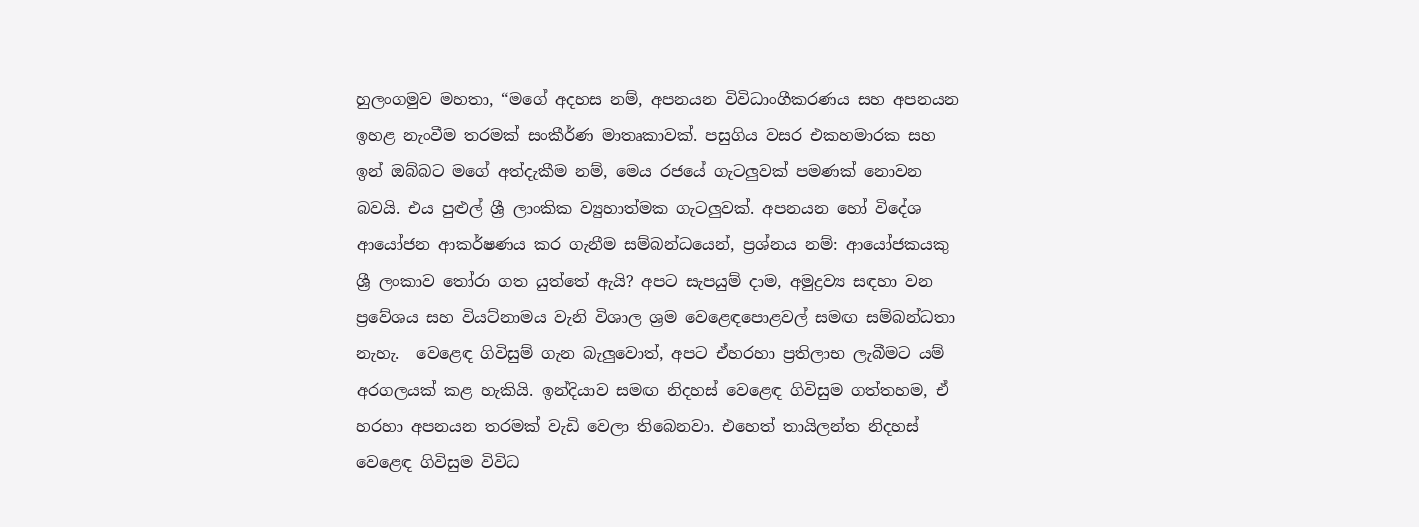හුලංගමුව මහතා, “මගේ අදහස නම්, අපනයන විවිධාංගීකරණය සහ අපනයන ඉහළ නැංවීම තරමක් සංකීර්ණ මාතෘකාවක්. පසුගිය වසර එකහමාරක සහ ඉන් ඔබ්බට මගේ අත්දැකීම නම්, මෙය රජයේ ගැටලු‍වක් පමණක් නොවන බවයි. එය පුළුල් ශ්‍රී ලාංකික ව්‍යුහාත්මක ගැටලු‍වක්. අපනයන හෝ විදේශ ආයෝජන ආකර්ෂණය කර ගැනීම සම්බන්ධයෙන්, ප්‍රශ්නය නම්: ආයෝජකයකු ශ්‍රී ලංකාව තෝරා ගත යුත්තේ ඇයි? අපට සැපයුම් දාම, අමුද්‍රව්‍ය සඳහා වන ප්‍රවේශය සහ වියට්නාමය වැනි විශාල ශ්‍රම වෙළෙඳපොළවල් සමඟ සම්බන්ධතා නැහැ.  වෙළෙඳ ගිවිසුම් ගැන බැලු‍වොත්, අපට ඒහරහා ප්‍රතිලාභ ලැබීමට යම් අරගලයක් කළ හැකියි. ඉන්දියාව සමඟ නිදහස් වෙළෙඳ ගිවිසුම ගත්තහම, ඒ හරහා අපනයන තරමක් වැඩි වෙලා තිබෙනවා. එහෙත් තායිලන්ත නිදහස් වෙළෙඳ ගිවිසුම විවිධ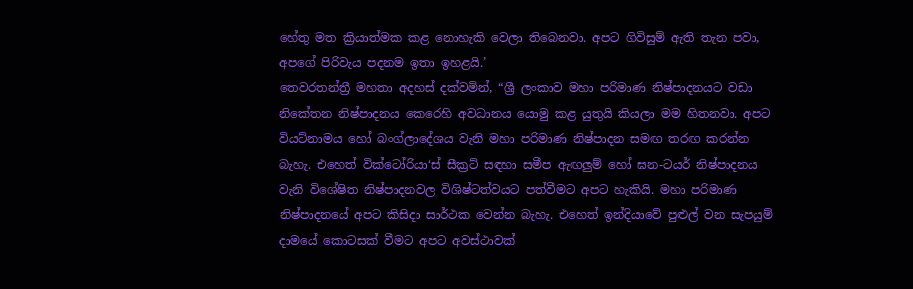හේතු මත ක්‍රියාත්මක කළ නොහැකි වෙලා තිබෙනවා. අපට ගිවිසුම් ඇති තැන පවා, අපගේ පිරිවැය පදනම ඉතා ඉහළයි.’
තෙවරතන්ත්‍රී මහතා අදහස් දක්වමින්, “ශ්‍රී ලංකාව මහා පරිමාණ නිෂ්පාදනයට වඩා නිකේතන නිෂ්පාදනය කෙරෙහි අවධානය යොමු කළ යුතුයි කියලා මම හිතනවා. අපට වියට්නාමය හෝ බංග්ලාදේශය වැනි මහා පරිමාණ නිෂ්පාදන සමඟ තරඟ කරන්න බැහැ. එහෙත් වික්ටෝරියා‘ස් සීක්‍රට් සඳහා සමීප ඇඟලු‍ම් හෝ ඝන-ටයර් නිෂ්පාදනය වැනි විශේෂිත නිෂ්පාදනවල විශිෂ්ටත්වයට පත්වීමට අපට හැකියි. මහා පරිමාණ නිෂ්පාදනයේ අපට කිසිදා සාර්ථක වෙන්න බැහැ. එහෙත් ඉන්දියාවේ පුළුල් වන සැපයුම් දාමයේ කොටසක් වීමට අපට අවස්ථාවක්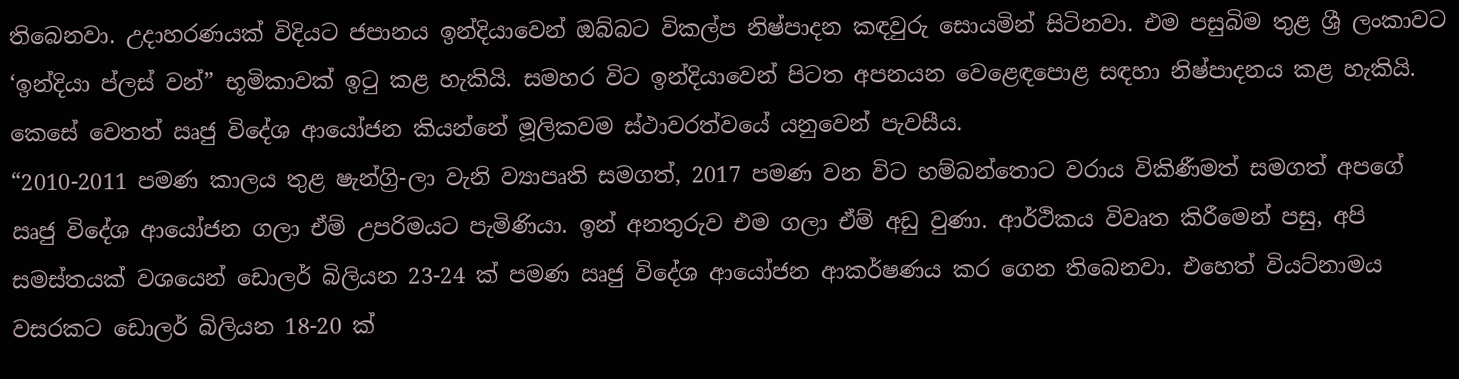තිබෙනවා. උදාහරණයක් විදියට ජපානය ඉන්දියාවෙන් ඔබ්බට විකල්ප නිෂ්පාදන කඳවුරු සොයමින් සිටිනවා. එම පසුබිම තුළ ශ්‍රී ලංකාවට ‘ඉන්දියා ප්ලස් වන්” භූමිකාවක් ඉටු කළ හැකියි. සමහර විට ඉන්දියාවෙන් පිටත අපනයන වෙළෙඳපොළ සඳහා නිෂ්පාදනය කළ හැකියි. කෙසේ වෙතත් ඍජු විදේශ ආයෝජන කියන්නේ මූලිකවම ස්ථාවරත්වයේ යනුවෙන් පැවසීය.
“2010-2011 පමණ කාලය තුළ ෂැන්ග්‍රි-ලා වැනි ව්‍යාපෘති සමගත්, 2017 පමණ වන විට හම්බන්තොට වරාය විකිණීමත් සමගත් අපගේ ඍජු විදේශ ආයෝජන ගලා ඒම් උපරිමයට පැමිණියා. ඉන් අනතුරුව එම ගලා ඒම් අඩු වුණා. ආර්ථිකය විවෘත කිරීමෙන් පසු, අපි සමස්තයක් වශයෙන් ඩොලර් බිලියන 23-24 ක් පමණ ඍජු විදේශ ආයෝජන ආකර්ෂණය කර ගෙන තිබෙනවා. එහෙත් වියට්නාමය වසරකට ඩොලර් බිලියන 18-20 ක්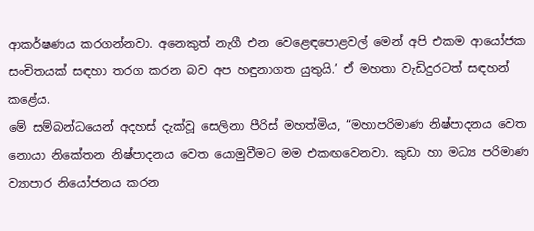ආකර්ෂණය කරගන්නවා. අනෙකුත් නැගී එන වෙළෙඳපොළවල් මෙන් අපි එකම ආයෝජක සංචිතයක් සඳහා තරග කරන බව අප හඳුනාගත යුතුයි.’ ඒ මහතා වැඩිදුරටත් සඳහන් කළේය.
මේ සම්බන්ධයෙන් අදහස් දැක්වූ සෙලිනා පීරිස් මහත්මිය, “මහාපරිමාණ නිෂ්පාදනය වෙත නොයා නිකේතන නිෂ්පාදනය වෙත යොමුවීමට මම එකඟවෙනවා. කුඩා හා මධ්‍ය පරිමාණ ව්‍යාපාර නියෝජනය කරන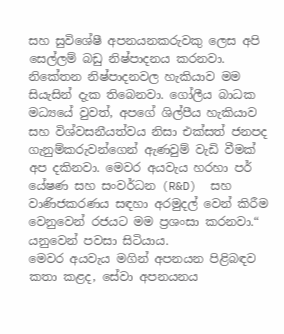සහ සුවිශේෂී අපනයනකරුවකු ලෙස අපි සෙල්ලම් බඩු නිෂ්පාදනය කරනවා. නිකේතන නිෂ්පාදනවල හැකියාව මම සියැසින් දැක තිබෙනවා. ගෝලීය බාධක මධ්‍යයේ වුවත්, අපගේ ශිල්පීය හැකියාව සහ විශ්වසනීයත්වය නිසා එක්සත් ජනපද ගැනුම්කරුවන්ගෙන් ඇණවුම් වැඩි වීමක් අප දකිනවා. මෙවර අයවැය හරහා පර් යේෂණ සහ සංවර්ධන (R&D)  සහ වාණිජකරණය සඳහා අරමුදල් වෙන් කිරීම වෙනුවෙන් රජයට මම ප්‍රශංසා කරනවා.“ යනුවෙන් පවසා සිටියාය.
මෙවර අයවැය මගින් අපනයන පිළිබඳව කතා කළද, සේවා අපනයනය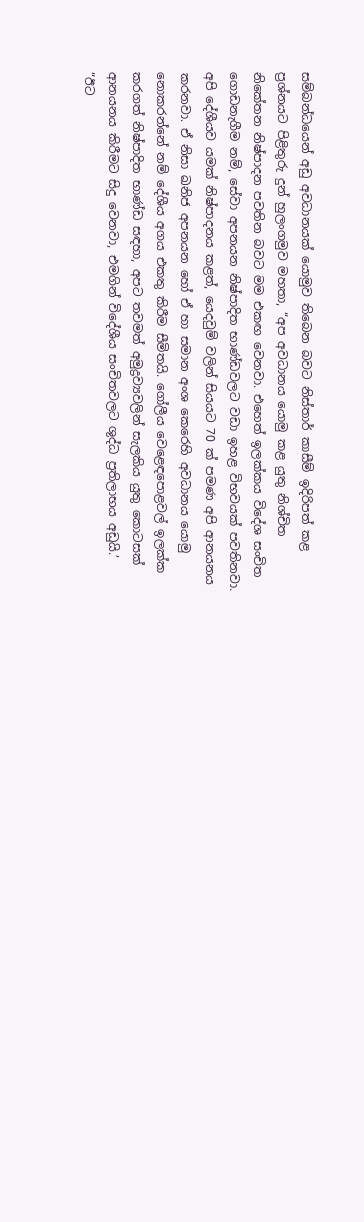සම්බන්ධයෙන් අඩු අවධානයක් යොමුව තිබෙන බවට නිස්තාර් කාසීම් ඉදිරිපත් කළ ප්‍රශ්නයට පිළිතුරු දුන් හුලංගමුව මහතා, “අප අවධානය යොමු කළ යුතු නිශ්චිත නිකේතන නිෂ්පාදන පවතින බවට මම එකඟ වෙනවා. එහෙත් ඉලක්කය විදේශ සංචිත ගොඩනැගීම නම්, සේවා අපනයන නිෂ්පාදිත භාණ්ඩවලට වඩා ඉහළ විභවයක් පවතිනවා. අපි දේශීයව යමක් නිෂ්පාදනය කළත්, යෙදවුම් වලින් සියයට 70 ක් පමණ අපි ආනයනය කරනවා. ඒ නිසා ඛනිජ අපනයන හෝ ඒ හා සමාන අංශ කෙරෙහි අවධානය යොමු නොකරන්නේ නම් දේශීය අගය එකතු කිරීම සීමිතයි. ගෝලීය වෙළෙඳපොළවල් ඉලක්ක කරගත් නිෂ්පාදිත භාණ්ඩ සඳහා, අපට තවමත් අමුද්‍රව්‍යවලින් සැලකිය යුතු කොටසක් ආනයනය කිරීමට සිදු වෙනවා, එමගින් විදේශීය සංචිතවලට ශුද්ධ ප්‍රතිලාභය අඩුයි.’
“ඊට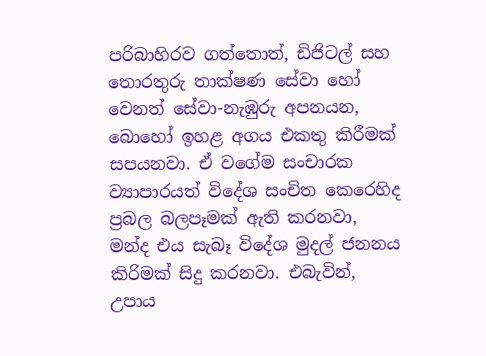පරිබාහිරව ගත්තොත්, ඩිජිටල් සහ තොරතුරු තාක්ෂණ සේවා හෝ වෙනත් සේවා-නැඹුරු අපනයන, බොහෝ ඉහළ අගය එකතු කිරීමක් සපයනවා. ඒ වගේම සංචාරක ව්‍යාපාරයත් විදේශ සංචිත කෙරෙහිද ප්‍රබල බලපෑමක් ඇති කරනවා, මන්ද එය සැබෑ විදේශ මුදල් ජනනය කිරිමක් සිදු කරනවා. එබැවින්, උපාය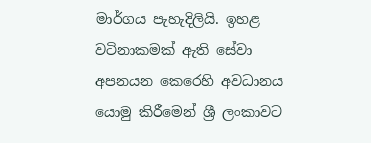මාර්ගය පැහැදිලියි. ඉහළ වටිනාකමක් ඇති සේවා අපනයන කෙරෙහි අවධානය යොමු කිරීමෙන් ශ්‍රී ලංකාවට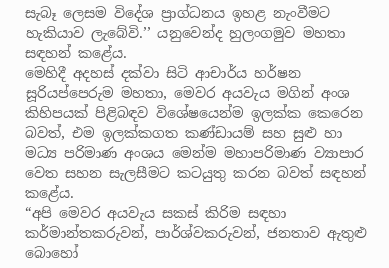සැබෑ ලෙසම විදේශ ප්‍රාග්ධනය ඉහළ නැංවීමට හැකියාව ලැබේවි.’’ යනුවෙන්ද හුලංගමුව මහතා සඳහන් කළේය.
මෙහිදී අදහස් දක්වා සිටි ආචාර්ය හර්ෂන සූරියප්පෙරුම මහතා, මෙවර අයවැය මගින් අංශ කිහිපයක් පිළිබඳව විශේෂයෙන්ම ඉලක්ක කෙරෙන බවත්, එම ඉලක්කගත කණ්ඩායම් සහ සුළු හා මධ්‍ය පරිමාණ අංශය මෙන්ම මහාපරිමාණ ව්‍යාපාර වෙත සහන සැලසීමට කටයුතු කරන බවත් සඳහන් කළේය.
“අපි මෙවර අයවැය සකස් කිරිම සඳහා කර්මාන්තකරුවන්, පාර්ශ්වකරුවන්, ජනතාව ඇතුළු බොහෝ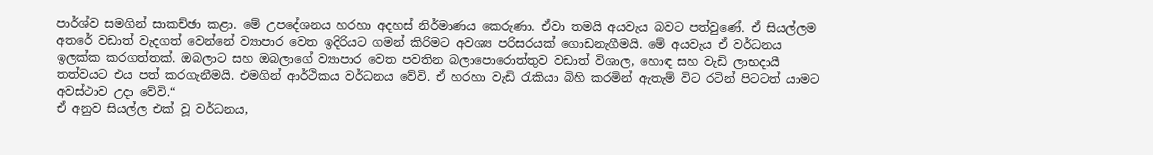පාර්ශ්ව සමගින් සාකච්ඡා කළා. මේ උපදේශනය හරහා අදහස් නිර්මාණය කෙරුණා. ඒවා තමයි අයවැය බවට පත්වුණේ. ඒ සියල්ලම අතරේ වඩාත් වැදගත් වෙන්නේ ව්‍යාපාර වෙත ඉදිරියට ගමන් කිරිමට අවශ්‍ය පරිසරයක් ගොඩනැගීමයි. මේ අයවැය ඒ වර්ධනය ඉලක්ක කරගත්තක්. ඔබලාට සහ ඔබලාගේ ව්‍යාපාර වෙත පවතින බලාපොරොත්තුව වඩාත් විශාල, හොඳ සහ වැඩි ලාභදායී තත්වයට එය පත් කරගැනීමයි. එමගින් ආර්ථිකය වර්ධනය වේවි. ඒ හරහා වැඩි රැකියා බිහි කරමින් ඇතැම් විට රටින් පිටටත් යාමට අවස්ථාව උදා වේවි.“
ඒ අනුව සියල්ල එක් වූ වර්ධනය,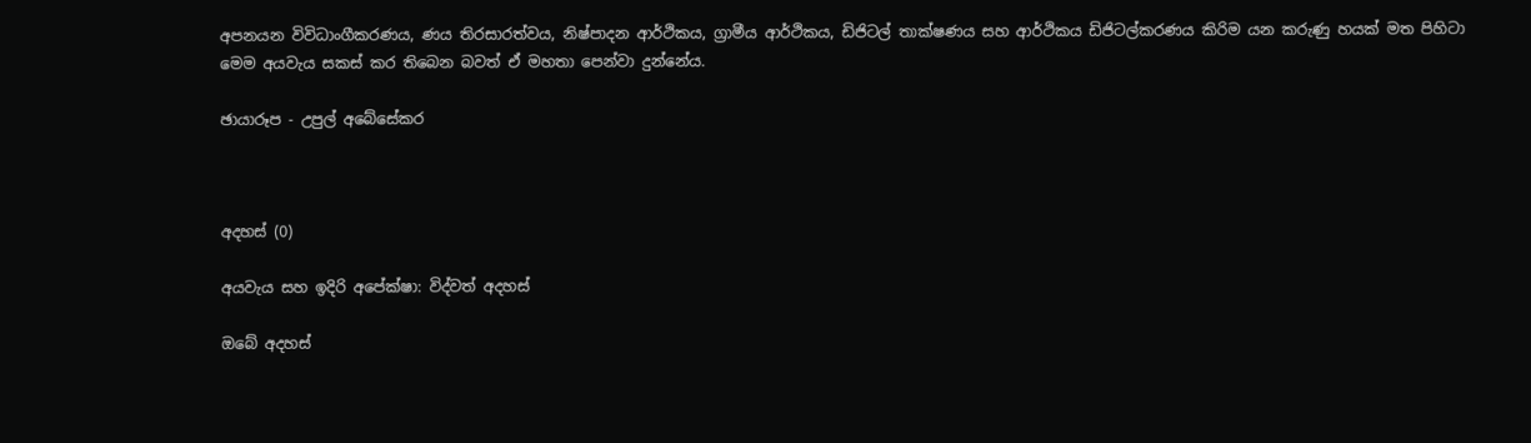අපනයන විවිධාංගීකරණය, ණය තිරසාරත්වය, නිෂ්පාදන ආර්ථිකය, ග්‍රාමීය ආර්ථිකය, ඩිජිටල් තාක්ෂණය සහ ආර්ථිකය ඩිජිටල්කරණය කිරිම යන කරුණු හයක් මත පිහිටා මෙම අයවැය සකස් කර තිබෙන බවත් ඒ මහතා පෙන්වා දුන්නේය.

ඡායාරූප - උපුල් අබේසේකර



අදහස් (0)

අයවැය සහ ඉදිරි අපේක්ෂා: විද්වත් අදහස්

ඔබේ අදහස්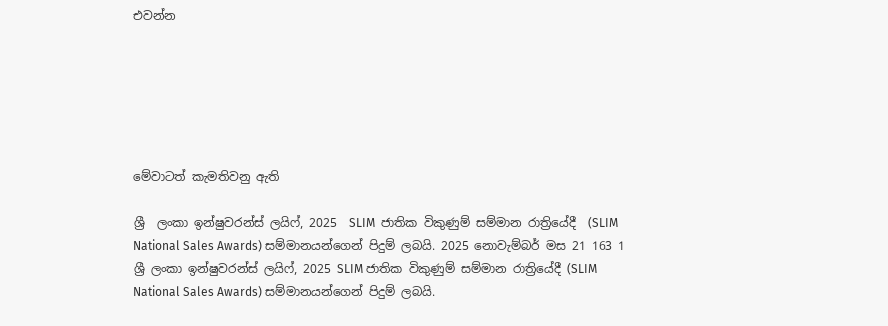එවන්න






මේවාටත් කැමතිවනු ඇති

ශ්‍රී  ලංකා ඉන්ෂුවරන්ස් ලයිෆ්, 2025  SLIM  ජාතික විකුණුම් සම්මාන රාත්‍රියේදී  (SLIM National Sales Awards) සම්මානයන්ගෙන් පිදුම් ලබයි. 2025 නොවැම්බර් මස 21 163 1
ශ්‍රී ලංකා ඉන්ෂුවරන්ස් ලයිෆ්, 2025 SLIM ජාතික විකුණුම් සම්මාන රාත්‍රියේදී (SLIM National Sales Awards) සම්මානයන්ගෙන් පිදුම් ලබයි.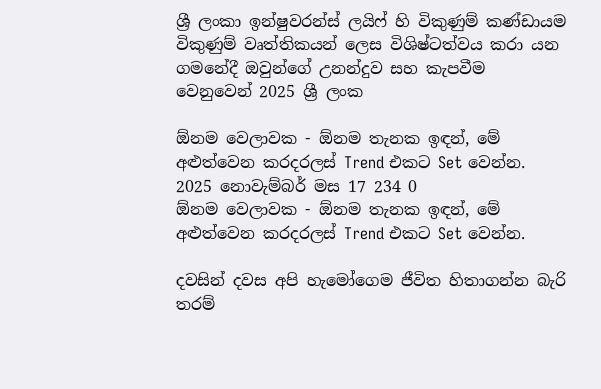ශ්‍රී ලංකා ඉන්ෂුවරන්ස් ලයිෆ් හි විකුණුම් කණ්ඩායම විකුණුම් වෘත්තිකයන් ලෙස විශිෂ්ටත්වය කරා යන ගමනේදී ඔවුන්ගේ උනන්දුව සහ කැපවීම වෙනුවෙන් 2025 ශ්‍රී ලංක

ඕනම වෙලාවක - ඕනම තැනක ඉඳන්, මේ අළුත්වෙන කරදරලස් Trend එකට Set වෙන්න. 2025 නොවැම්බර් මස 17 234 0
ඕනම වෙලාවක - ඕනම තැනක ඉඳන්, මේ අළුත්වෙන කරදරලස් Trend එකට Set වෙන්න.

දවසින් දවස අපි හැමෝගෙම ජීවිත හිතාගන්න බැරි තරම්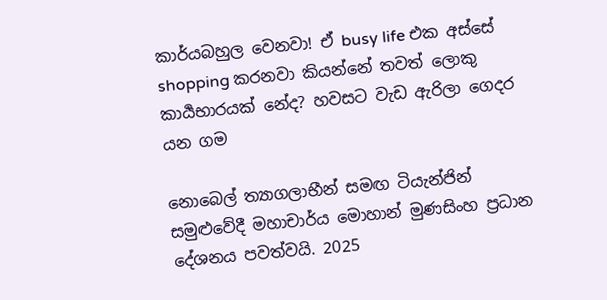කාර්යබහුල වෙනවා! ඒ busy life එක අස්සේ shopping කරනවා කියන්නේ තවත් ලොකු කාර්‍යභාරයක් නේද? හවසට වැඩ ඇරිලා ගෙදර යන ගම

නොබෙල් ත්‍යාගලාභීන් සමඟ ටියැන්ජින් සමුළුවේදී මහාචාර්ය මොහාන් මුණසිංහ ප්‍රධාන දේශනය පවත්වයි. 2025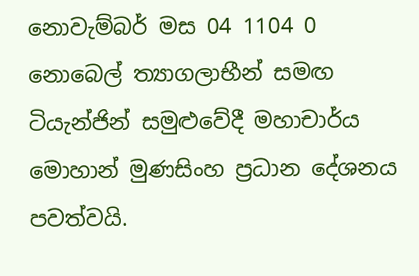නොවැම්බර් මස 04 1104 0
නොබෙල් ත්‍යාගලාභීන් සමඟ ටියැන්ජින් සමුළුවේදී මහාචාර්ය මොහාන් මුණසිංහ ප්‍රධාන දේශනය පවත්වයි.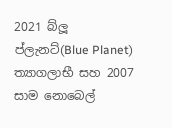2021 බ්ලූ ප්ලැනට්(Blue Planet) ත්‍යාගලාභී සහ 2007 සාම නොබෙල්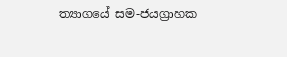ත්‍යාගයේ සම-ජයග්‍රාහක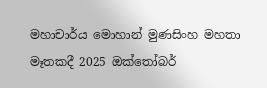මහාචාර්ය මොහාන් මුණසිංහ මහතා මෑතකදී 2025 ඔක්තෝබර්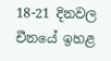18-21 දිනවල චීනයේ ඉහළ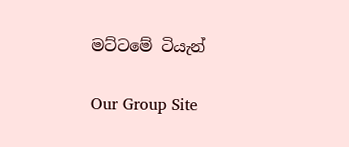මට්ටමේ ටියැන්

Our Group Site